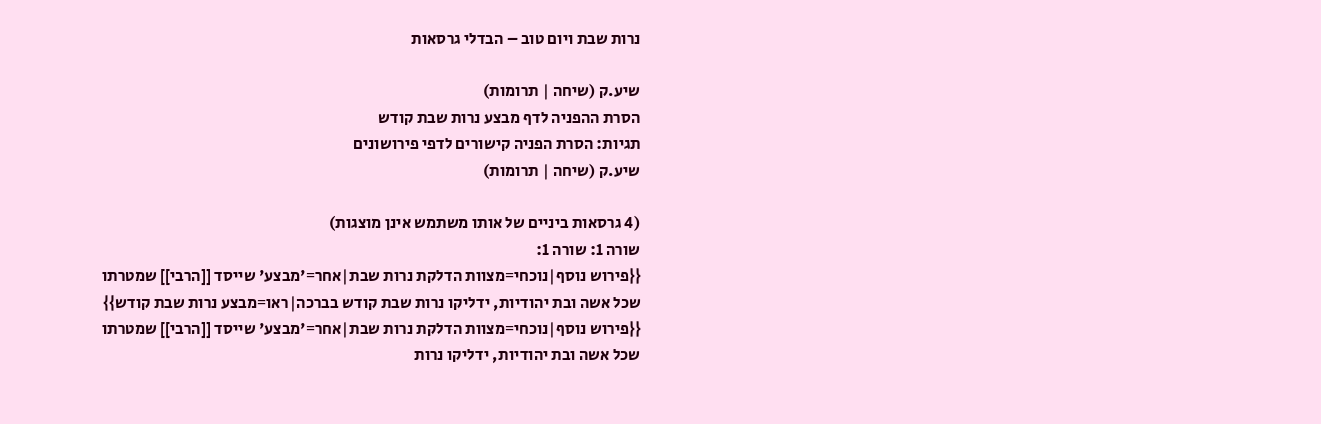נרות שבת ויום טוב – הבדלי גרסאות

שיע.ק (שיחה | תרומות)
הסרת ההפניה לדף מבצע נרות שבת קודש
תגיות: הסרת הפניה קישורים לדפי פירושונים
שיע.ק (שיחה | תרומות)

(4 גרסאות ביניים של אותו משתמש אינן מוצגות)
שורה 1: שורה 1:
{{פירוש נוסף|נוכחי=מצוות הדלקת נרות שבת|אחר='מבצע' שייסד [[הרבי]] שמטרתו שכל אשה ובת יהודיות, ידליקו נרות שבת קודש בברכה|ראו=מבצע נרות שבת קודש}}
{{פירוש נוסף|נוכחי=מצוות הדלקת נרות שבת|אחר='מבצע' שייסד [[הרבי]] שמטרתו שכל אשה ובת יהודיות, ידליקו נרות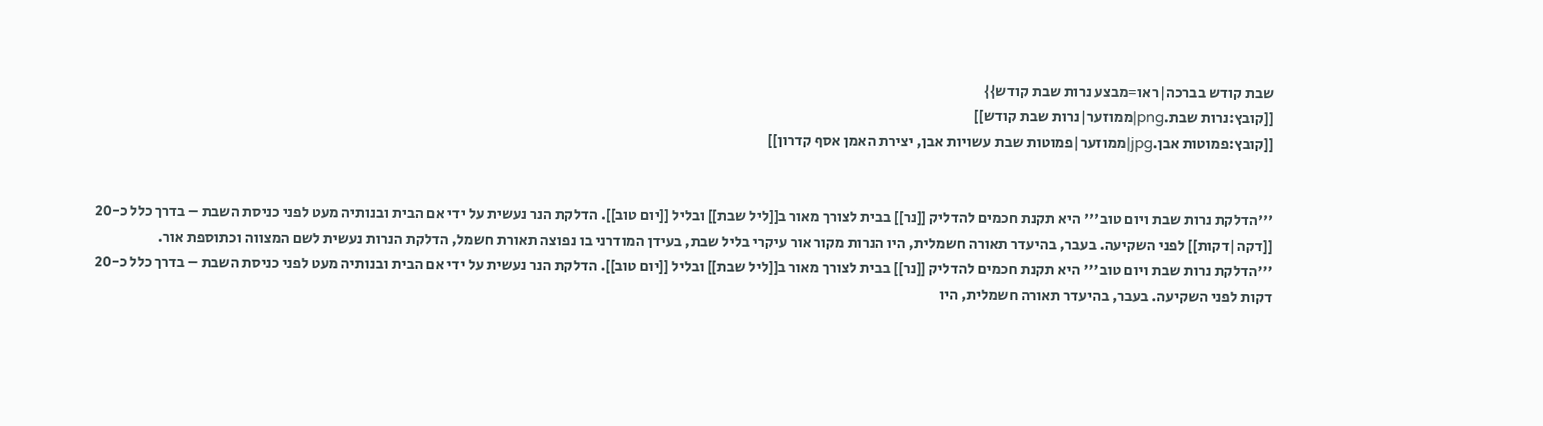שבת קודש בברכה|ראו=מבצע נרות שבת קודש}}
[[קובץ:נרות שבת.png|ממוזער|נרות שבת קודש]]
[[קובץ:פמוטות אבן.jpg|ממוזער|פמוטות שבת עשויות אבן, יצירת האמן אסף קדרון]]


'''הדלקת נרות שבת ויום טוב''' היא תקנת חכמים להדליק [[נר]] בבית לצורך מאור ב[[ליל שבת]] ובליל [[יום טוב]]. הדלקת הנר נעשית על ידי אם הבית ובנותיה מעט לפני כניסת השבת – בדרך כלל כ-20 [[דקה|דקות]] לפני השקיעה. בעבר, בהיעדר תאורה חשמלית, היו הנרות מקור אור עיקרי בליל שבת, בעידן המודרני בו נפוצה תאורת חשמל, הדלקת הנרות נעשית לשם המצווה וכתוספת אור.
'''הדלקת נרות שבת ויום טוב''' היא תקנת חכמים להדליק [[נר]] בבית לצורך מאור ב[[ליל שבת]] ובליל [[יום טוב]]. הדלקת הנר נעשית על ידי אם הבית ובנותיה מעט לפני כניסת השבת – בדרך כלל כ-20 דקות לפני השקיעה. בעבר, בהיעדר תאורה חשמלית, היו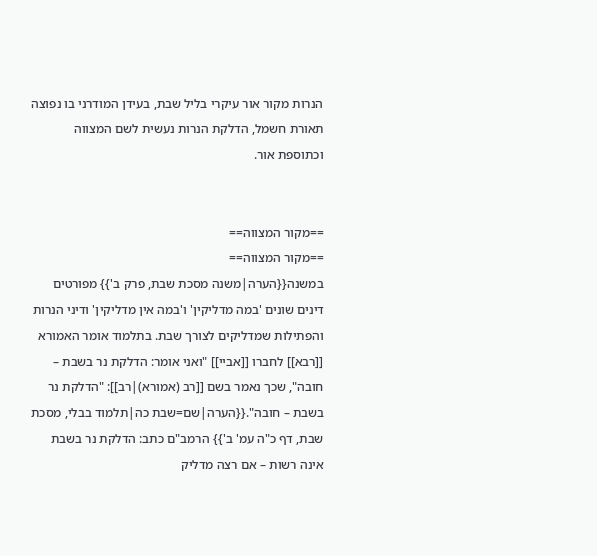הנרות מקור אור עיקרי בליל שבת, בעידן המודרני בו נפוצה תאורת חשמל, הדלקת הנרות נעשית לשם המצווה וכתוספת אור.


==מקור המצווה==
==מקור המצווה==
במשנה{{הערה|משנה מסכת שבת, פרק ב'}} מפורטים דינים שונים 'במה מדליקין' ו'במה אין מדליקין' ודיני הנרות והפתילות שמדליקים לצורך שבת. בתלמוד אומר האמורא [[רבא]] לחברו [[אביי]] "ואני אומר: הדלקת נר בשבת – חובה", שכך נאמר בשם [[רב (אמורא)|רב]]: "הדלקת נר בשבת – חובה".{{הערה|שם=שבת כה|תלמוד בבלי, מסכת שבת, דף כ"ה עמ' ב'}} הרמב"ם כתב: הדלקת נר בשבת אינה רשות – אם רצה מדליק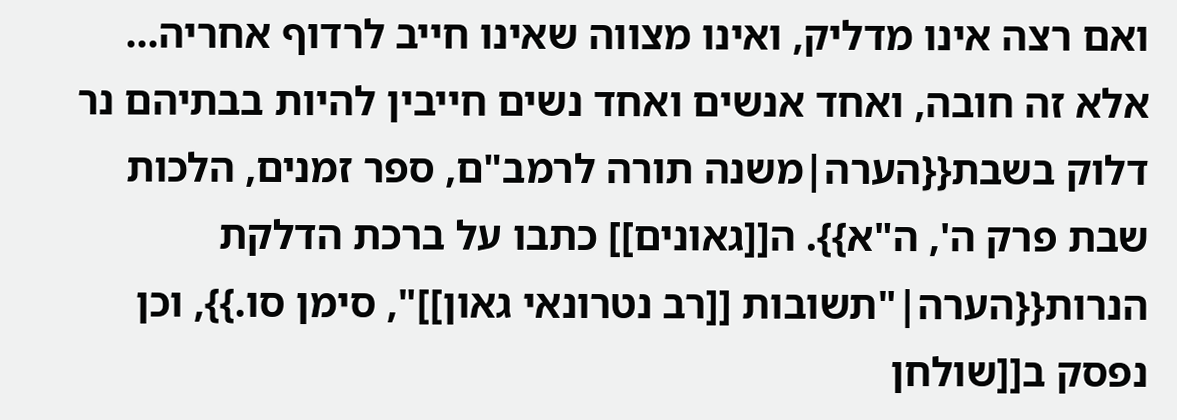ואם רצה אינו מדליק, ואינו מצווה שאינו חייב לרדוף אחריה... אלא זה חובה, ואחד אנשים ואחד נשים חייבין להיות בבתיהם נר דלוק בשבת{{הערה|משנה תורה לרמב"ם, ספר זמנים, הלכות שבת פרק ה', ה"א}}. ה[[גאונים]] כתבו על ברכת הדלקת הנרות{{הערה|"תשובות [[רב נטרונאי גאון]]", סימן סו.}}, וכן נפסק ב[[שולחן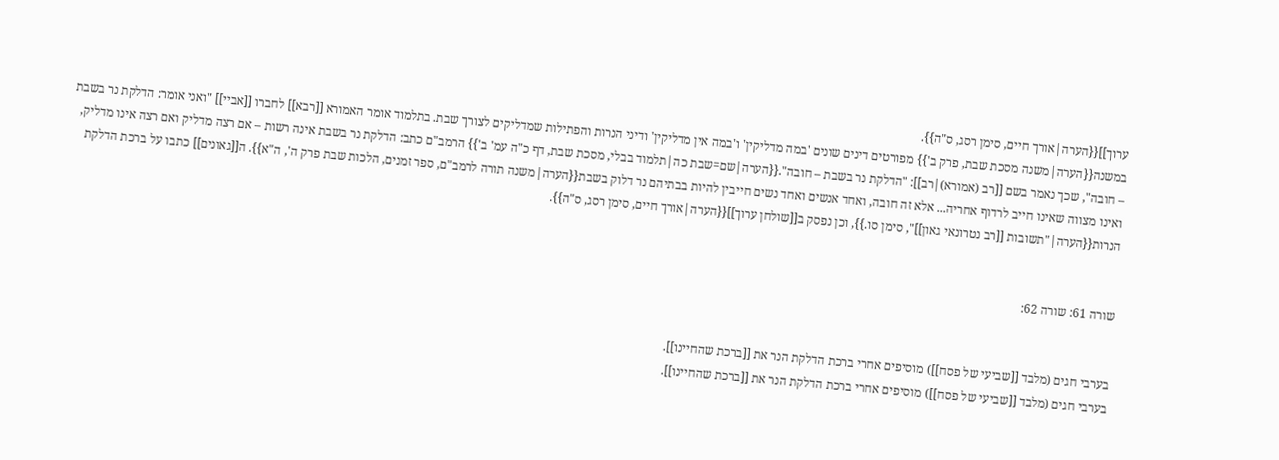ערוך]]{{הערה|אורך חיים, סימן רסג, ס"ה}}.
במשנה{{הערה|משנה מסכת שבת, פרק ב'}} מפורטים דינים שונים 'במה מדליקין' ו'במה אין מדליקין' ודיני הנרות והפתילות שמדליקים לצורך שבת. בתלמוד אומר האמורא [[רבא]] לחברו [[אביי]] "ואני אומר: הדלקת נר בשבת – חובה", שכך נאמר בשם [[רב (אמורא)|רב]]: "הדלקת נר בשבת – חובה".{{הערה|שם=שבת כה|תלמוד בבלי, מסכת שבת, דף כ"ה עמ' ב'}} הרמב"ם כתב: הדלקת נר בשבת אינה רשות – אם רצה מדליק ואם רצה אינו מדליק, ואינו מצווה שאינו חייב לרדוף אחריה... אלא זה חובה, ואחד אנשים ואחד נשים חייבין להיות בבתיהם נר דלוק בשבת{{הערה|משנה תורה לרמב"ם, ספר זמנים, הלכות שבת פרק ה', ה"א}}. ה[[גאונים]] כתבו על ברכת הדלקת הנרות{{הערה|"תשובות [[רב נטרונאי גאון]]", סימן סו.}}, וכן נפסק ב[[שולחן ערוך]]{{הערה|אורך חיים, סימן רסג, ס"ה}}.


שורה 61: שורה 62:


בערבי חגים (מלבד [[שביעי של פסח]]) מוסיפים אחרי ברכת הדלקת הנר את [[ברכת שהחיינו]].
בערבי חגים (מלבד [[שביעי של פסח]]) מוסיפים אחרי ברכת הדלקת הנר את [[ברכת שהחיינו]].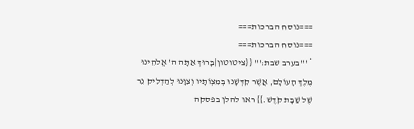===נוסח הברכות===
===נוסח הברכות===
* '''בערב שבת:''' {{ציטוטון|בָּרוּךְ אַתָּה ה' אֱלֹהֵינוּ מֶלֶךְ הָעוֹלָם, אֲשֶׁר קִדְּשָׁנוּ בְּמִצְוֹתָיו וְצִוָּנוּ לְהַדְלִיק נֵר שֶׁל שַׁבָּת קֹדֶשׁ.}} ראו להלן בפסקה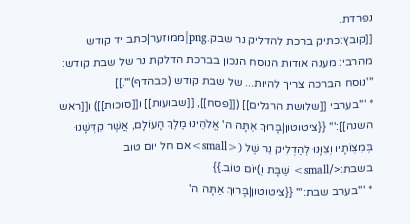נפרדת.
[[קובץ:כתיק ברכת להדליק נר שבק.png|ממוזער|כתב יד קודש מהרבי: מענה אודות הנוסח הנכון בברכת הדלקת נר של שבת קודש: '''נוסח הברכה צריך להיות... של שבת קודש (כבהדף)'''.]]
* '''בערבי [[שלושת הרגלים]] ([[פסח]], [[שבועות]] ו[[סוכות]]) ו[[ראש השנה]]:''' {{ציטוטון|בָּרוּךְ אַתָּה ה' אֱלֹהֵינוּ מֶלֶךְ הָעוֹלָם, אֲשֶׁר קִדְּשָׁנוּ בְּמִצְוֹתָיו וְצִוָּנוּ לְהַדְלִיק נֵר שֶׁל (<small>אם חל יום טוב בשבת:</small> שַׁבָּת וְ)יוֹם טוֹב.}}
* '''בערב שבת:''' {{ציטוטון|בָּרוּךְ אַתָּה ה'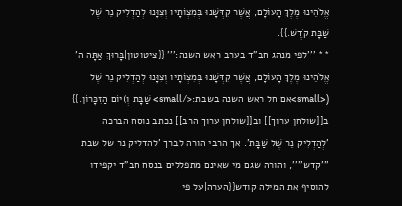אֱלֹהֵינוּ מֶלֶךְ הָעוֹלָם, אֲשֶׁר קִדְּשָׁנוּ בְּמִצְוֹתָיו וְצִוָּנוּ לְהַדְלִיק נֵר שֶׁל שַׁבָּת קֹדֶשׁ.}}.
** '''לפי מנהג חב"ד בערב ראש השנה:''' {{ציטוטון|בָּרוּךְ אַתָּה ה' אֱלֹהֵינוּ מֶלֶךְ הָעוֹלָם, אֲשֶׁר קִדְּשָׁנוּ בְּמִצְוֹתָיו וְצִוָּנוּ לְהַדְלִיק נֵר שֶׁל (<small>אם חל ראש השנה בשבת:</small> שַׁבָּת וְ)יוֹם הַזִכָּרוֹן.}}
ב[[שולחן ערוך]] וב[[שולחן ערוך הרב]] נכתב נוסח הברכה 'לְהַדְלִיק נֵר שֶׁל שַׁבָּת'. אך הרבי הורה לברך 'להדליק נר של שבת '''קדש'''', והורה שגם מי שאינם מתפללים בנסח חב"ד יקפידו להוסיף את המילה קודש{{הערה|על פי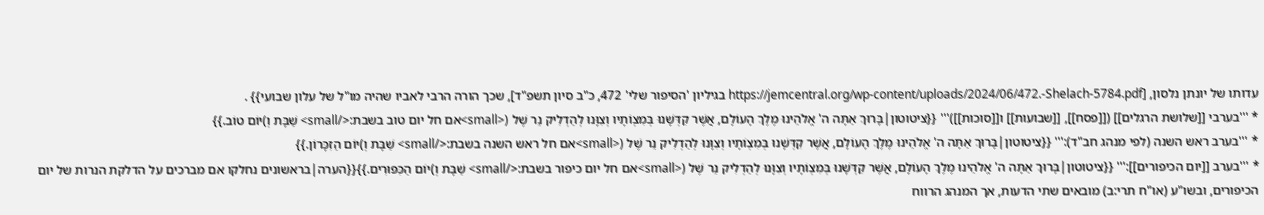עדותו של יונתן נלסון, [https://jemcentral.org/wp-content/uploads/2024/06/472.-Shelach-5784.pdf בגיליון 'הסיפור שלי' 472, כ"ב סיון תשפ"ד], שכך הורה הרבי לאביו שהיה מו"ל של עלון שבועי}} .
* '''בערבי [[שלושת הרגלים]] ([[פסח]], [[שבועות]] ו[[סוכות]])''' {{ציטוטון|בָּרוּךְ אַתָּה ה' אֱלֹהֵינוּ מֶלֶךְ הָעוֹלָם, אֲשֶׁר קִדְּשָׁנוּ בְּמִצְוֹתָיו וְצִוָּנוּ לְהַדְלִיק נֵר שֶׁל (<small>אם חל יום טוב בשבת:</small> שַׁבָּת וְ)יוֹם טוֹב.}}
* '''בערב ראש השנה (לפי מנהג חב"ד):''' {{ציטוטון|בָּרוּךְ אַתָּה ה' אֱלֹהֵינוּ מֶלֶךְ הָעוֹלָם, אֲשֶׁר קִדְּשָׁנוּ בְּמִצְוֹתָיו וְצִוָּנוּ לְהַדְלִיק נֵר שֶׁל (<small>אם חל ראש השנה בשבת:</small> שַׁבָּת וְ)יוֹם הַזִכָּרוֹן.}}
* '''בערב [[יום הכיפורים]]:''' {{ציטוטון|בָּרוּךְ אַתָּה ה' אֱלֹהֵינוּ מֶלֶךְ הָעוֹלָם, אֲשֶׁר קִדְּשָׁנוּ בְּמִצְוֹתָיו וְצִוָּנוּ לְהַדְלִיק נֵר שֶׁל (<small>אם חל יום כיפור בשבת:</small> שַׁבָּת וְ)יוֹם הַכִּפּוּרִים.}}{{הערה|בראשונים נחלקו אם מברכים על הדלקת הנרות של יום הכיפורים, ובשו"ע (או"ח תרי:ב) מובאים שתי הדעות, אך המנהג הרווח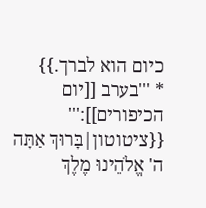כיום הוא לברך.}}
* '''בערב [[יום הכיפורים]]:''' {{ציטוטון|בָּרוּךְ אַתָּה ה' אֱלֹהֵינוּ מֶלֶךְ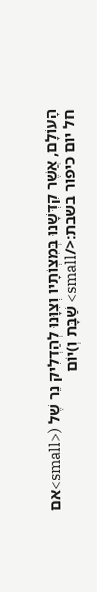הָעוֹלָם, אֲשֶׁר קִדְּשָׁנוּ בְּמִצְוֹתָיו וְצִוָּנוּ לְהַדְלִיק נֵר שֶׁל (<small>אם חל יום כיפור בשבת:</small> שַׁבָּת וְ)יוֹם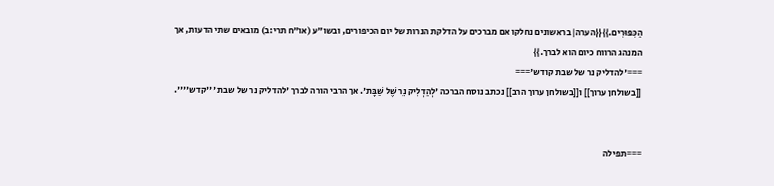הַכִּפּוּרִים.}}{{הערה|בראשונים נחלקו אם מברכים על הדלקת הנרות של יום הכיפורים, ובשו"ע (או"ח תרי:ב) מובאים שתי הדעות, אך המנהג הרווח כיום הוא לברך.}}
==='להדליק נר של שבת קודש'===
[[בשולחן ערוך]] ו[[בשולחן ערוך הרב]] נכתב נוסח הברכה 'לְהַדְלִיק נֵר שֶׁל שַׁבָּת'. אך הרבי הורה לברך 'להדליק נר של שבת '''קדש''''.


===תפילה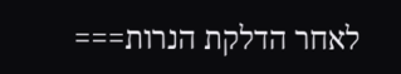לאחר הדלקת הנרות===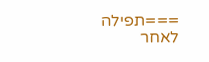===תפילה לאחר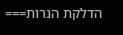הדלקת הנרות===